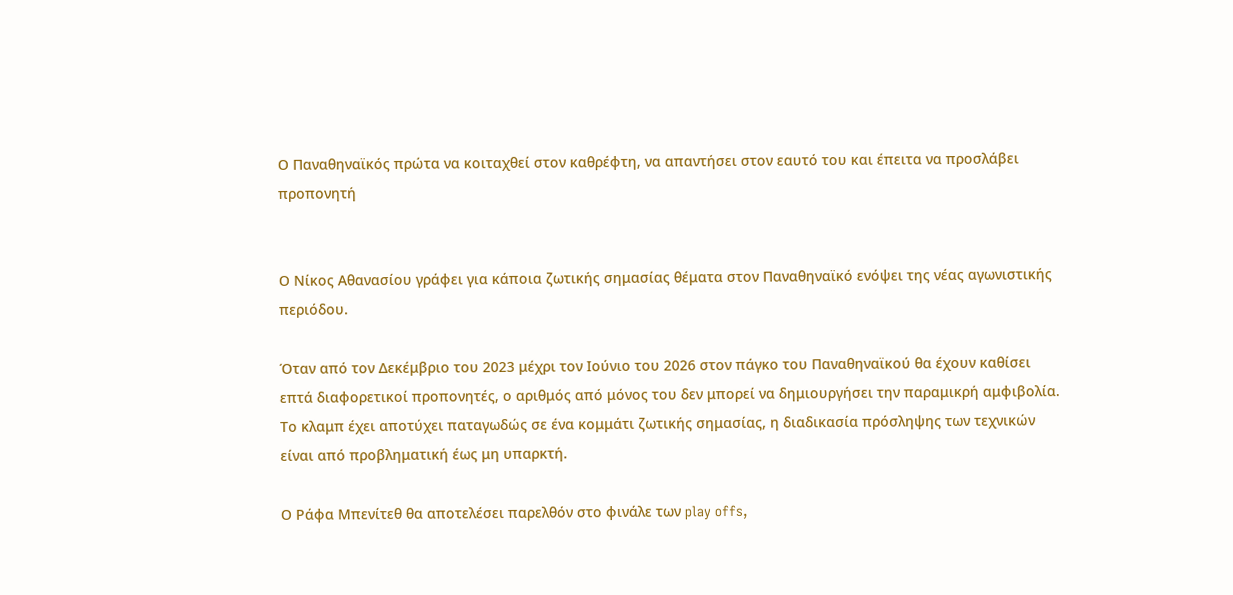Ο Παναθηναϊκός πρώτα να κοιταχθεί στον καθρέφτη, να απαντήσει στον εαυτό του και έπειτα να προσλάβει προπονητή


Ο Νίκος Αθανασίου γράφει για κάποια ζωτικής σημασίας θέματα στον Παναθηναϊκό ενόψει της νέας αγωνιστικής περιόδου.

Όταν από τον Δεκέμβριο του 2023 μέχρι τον Ιούνιο του 2026 στον πάγκο του Παναθηναϊκού θα έχουν καθίσει επτά διαφορετικοί προπονητές, ο αριθμός από μόνος του δεν μπορεί να δημιουργήσει την παραμικρή αμφιβολία. Το κλαμπ έχει αποτύχει παταγωδώς σε ένα κομμάτι ζωτικής σημασίας, η διαδικασία πρόσληψης των τεχνικών είναι από προβληματική έως μη υπαρκτή.

Ο Ράφα Μπενίτεθ θα αποτελέσει παρελθόν στο φινάλε των play offs,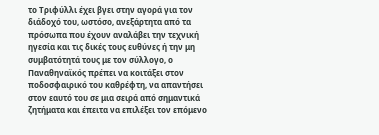το Τριφύλλι έχει βγει στην αγορά για τον διάδοχό του, ωστόσο, ανεξάρτητα από τα πρόσωπα που έχουν αναλάβει την τεχνική ηγεσία και τις δικές τους ευθύνες ή την μη συμβατότητά τους με τον σύλλογο, ο Παναθηναϊκός πρέπει να κοιτάξει στον ποδοσφαιρικό του καθρέφτη, να απαντήσει στον εαυτό του σε μια σειρά από σημαντικά ζητήματα και έπειτα να επιλέξει τον επόμενο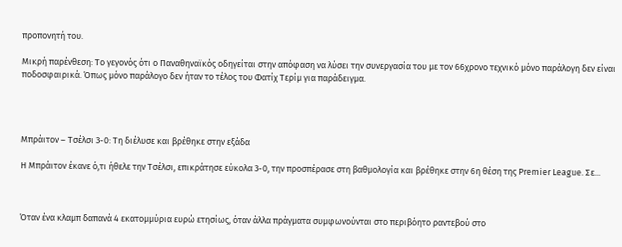προπονητή του.

Μικρή παρένθεση: Το γεγονός ότι ο Παναθηναϊκός οδηγείται στην απόφαση να λύσει την συνεργασία του με τον 66χρονο τεχνικό μόνο παράλογη δεν είναι ποδοσφαιρικά. Όπως μόνο παράλογο δεν ήταν το τέλος του Φατίχ Τερίμ για παράδειγμα.




Μπράιτον – Τσέλσι 3-0: Τη διέλυσε και βρέθηκε στην εξάδα

Η Μπράιτον έκανε ό,τι ήθελε την Τσέλσι, επικράτησε εύκολα 3-0, την προσπέρασε στη βαθμολογία και βρέθηκε στην 6η θέση της Premier League. Σε...



Όταν ένα κλαμπ δαπανά 4 εκατομμύρια ευρώ ετησίως, όταν άλλα πράγματα συμφωνούνται στο περιβόητο ραντεβού στο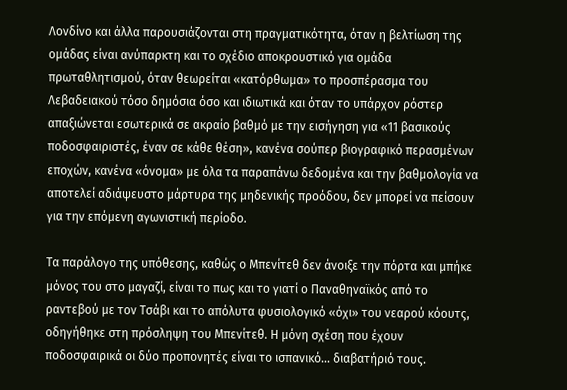Λονδίνο και άλλα παρουσιάζονται στη πραγματικότητα, όταν η βελτίωση της ομάδας είναι ανύπαρκτη και το σχέδιο αποκρουστικό για ομάδα πρωταθλητισμού, όταν θεωρείται «κατόρθωμα» το προσπέρασμα του Λεβαδειακού τόσο δημόσια όσο και ιδιωτικά και όταν το υπάρχον ρόστερ απαξιώνεται εσωτερικά σε ακραίο βαθμό με την εισήγηση για «11 βασικούς ποδοσφαιριστές, έναν σε κάθε θέση», κανένα σούπερ βιογραφικό περασμένων εποχών, κανένα «όνομα» με όλα τα παραπάνω δεδομένα και την βαθμολογία να αποτελεί αδιάψευστο μάρτυρα της μηδενικής προόδου, δεν μπορεί να πείσουν για την επόμενη αγωνιστική περίοδο.

Τα παράλογο της υπόθεσης, καθώς ο Μπενίτεθ δεν άνοιξε την πόρτα και μπήκε μόνος του στο μαγαζί, είναι το πως και το γιατί ο Παναθηναϊκός από το ραντεβού με τον Τσάβι και το απόλυτα φυσιολογικό «όχι» του νεαρού κόουτς, οδηγήθηκε στη πρόσληψη του Μπενίτεθ. Η μόνη σχέση που έχουν ποδοσφαιρικά οι δύο προπονητές είναι το ισπανικό… διαβατήριό τους.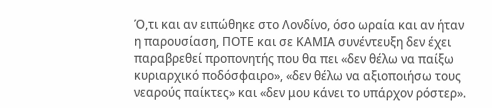Ό,τι και αν ειπώθηκε στο Λονδίνο, όσο ωραία και αν ήταν η παρουσίαση, ΠΟΤΕ και σε ΚΑΜΙΑ συνέντευξη δεν έχει παραβρεθεί προπονητής που θα πει «δεν θέλω να παίξω κυριαρχικό ποδόσφαιρο», «δεν θέλω να αξιοποιήσω τους νεαρούς παίκτες» και «δεν μου κάνει το υπάρχον ρόστερ».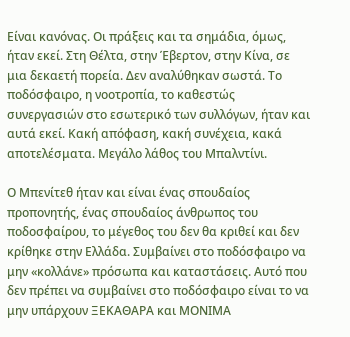Είναι κανόνας. Οι πράξεις και τα σημάδια, όμως, ήταν εκεί. Στη Θέλτα, στην Έβερτον, στην Κίνα, σε μια δεκαετή πορεία. Δεν αναλύθηκαν σωστά. Το ποδόσφαιρο, η νοοτροπία, το καθεστώς συνεργασιών στο εσωτερικό των συλλόγων, ήταν και αυτά εκεί. Κακή απόφαση, κακή συνέχεια, κακά αποτελέσματα. Μεγάλο λάθος του Μπαλντίνι.

Ο Μπενίτεθ ήταν και είναι ένας σπουδαίος προπονητής, ένας σπουδαίος άνθρωπος του ποδοσφαίρου, το μέγεθος του δεν θα κριθεί και δεν κρίθηκε στην Ελλάδα. Συμβαίνει στο ποδόσφαιρο να μην «κολλάνε» πρόσωπα και καταστάσεις. Αυτό που δεν πρέπει να συμβαίνει στο ποδόσφαιρο είναι το να μην υπάρχουν ΞΕΚΑΘΑΡΑ και ΜΟΝΙΜΑ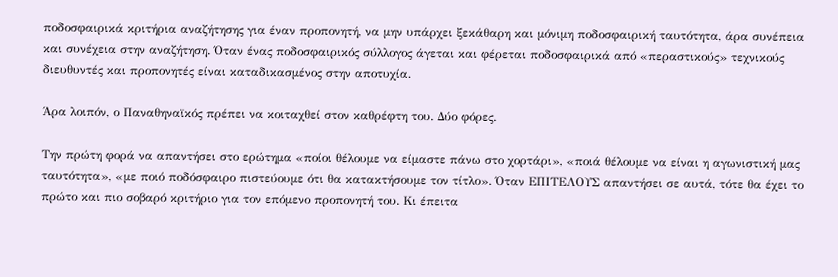ποδοσφαιρικά κριτήρια αναζήτησης για έναν προπονητή, να μην υπάρχει ξεκάθαρη και μόνιμη ποδοσφαιρική ταυτότητα, άρα συνέπεια και συνέχεια στην αναζήτηση. Όταν ένας ποδοσφαιρικός σύλλογος άγεται και φέρεται ποδοσφαιρικά από «περαστικούς» τεχνικούς διευθυντές και προπονητές είναι καταδικασμένος στην αποτυχία.

Άρα λοιπόν, ο Παναθηναϊκός πρέπει να κοιταχθεί στον καθρέφτη του. Δύο φόρες.

Την πρώτη φορά να απαντήσει στο ερώτημα «ποίοι θέλουμε να είμαστε πάνω στο χορτάρι», «ποιά θέλουμε να είναι η αγωνιστική μας ταυτότητα», «με ποιό ποδόσφαιρο πιστεύουμε ότι θα κατακτήσουμε τον τίτλο». Όταν ΕΠΙΤΕΛΟΥΣ απαντήσει σε αυτά, τότε θα έχει το πρώτο και πιο σοβαρό κριτήριο για τον επόμενο προπονητή του. Κι έπειτα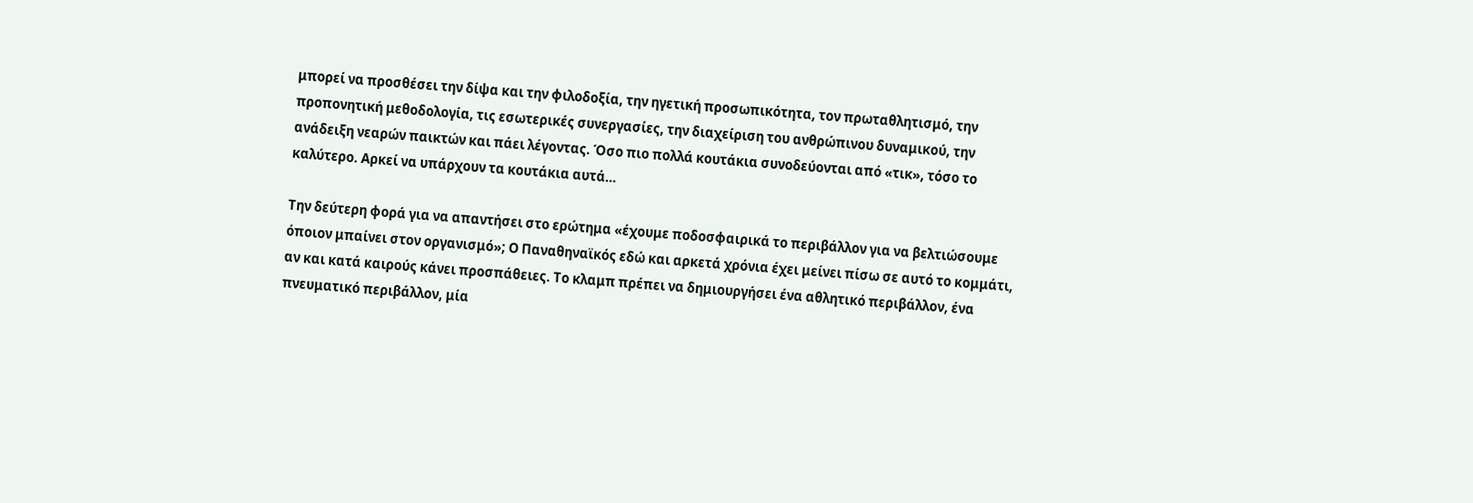μπορεί να προσθέσει την δίψα και την φιλοδοξία, την ηγετική προσωπικότητα, τον πρωταθλητισμό, την προπονητική μεθοδολογία, τις εσωτερικές συνεργασίες, την διαχείριση του ανθρώπινου δυναμικού, την ανάδειξη νεαρών παικτών και πάει λέγοντας. Όσο πιο πολλά κουτάκια συνοδεύονται από «τικ», τόσο το καλύτερο. Αρκεί να υπάρχουν τα κουτάκια αυτά…

Την δεύτερη φορά για να απαντήσει στο ερώτημα «έχουμε ποδοσφαιρικά το περιβάλλον για να βελτιώσουμε όποιον μπαίνει στον οργανισμό»; Ο Παναθηναϊκός εδώ και αρκετά χρόνια έχει μείνει πίσω σε αυτό το κομμάτι, αν και κατά καιρούς κάνει προσπάθειες. Το κλαμπ πρέπει να δημιουργήσει ένα αθλητικό περιβάλλον, ένα πνευματικό περιβάλλον, μία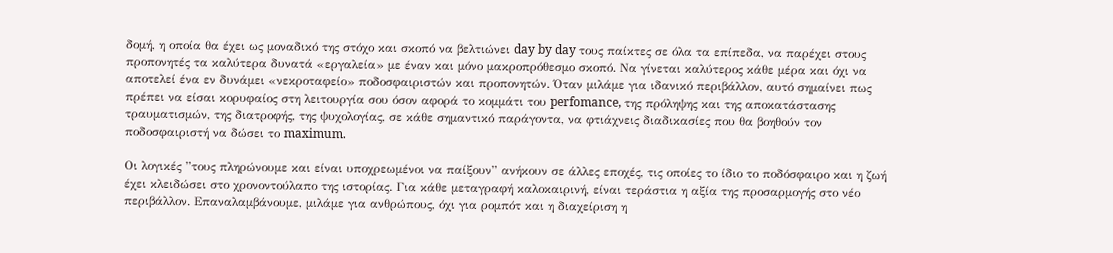δομή, η οποία θα έχει ως μοναδικό της στόχο και σκοπό να βελτιώνει day by day τους παίκτες σε όλα τα επίπεδα, να παρέχει στους προπονητές τα καλύτερα δυνατά «εργαλεία» με έναν και μόνο μακροπρόθεσμο σκοπό. Να γίνεται καλύτερος κάθε μέρα και όχι να αποτελεί ένα εν δυνάμει «νεκροταφείο» ποδοσφαιριστών και προπονητών. Όταν μιλάμε για ιδανικό περιβάλλον, αυτό σημαίνει πως πρέπει να είσαι κορυφαίος στη λειτουργία σου όσον αφορά το κομμάτι του perfomance, της πρόληψης και της αποκατάστασης τραυματισμών, της διατροφής, της ψυχολογίας, σε κάθε σημαντικό παράγοντα, να φτιάχνεις διαδικασίες που θα βοηθούν τον ποδοσφαιριστή να δώσει το maximum.

Οι λογικές ”τους πληρώνουμε και είναι υποχρεωμένοι να παίξουν” ανήκουν σε άλλες εποχές, τις οποίες το ίδιο το ποδόσφαιρο και η ζωή έχει κλειδώσει στο χρονοντούλαπο της ιστορίας. Για κάθε μεταγραφή καλοκαιρινή, είναι τεράστια η αξία της προσαρμογής στο νέο περιβάλλον. Επαναλαμβάνουμε, μιλάμε για ανθρώπους, όχι για ρομπότ και η διαχείριση η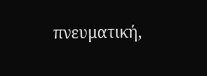πνευματική,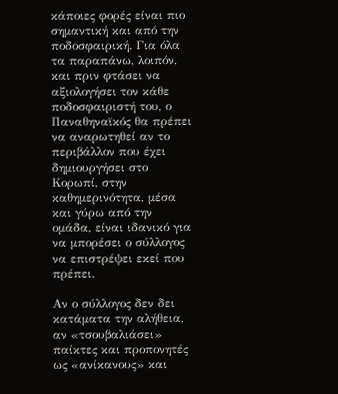κάποιες φορές είναι πιο σημαντική και από την ποδοσφαιρική. Για όλα τα παραπάνω, λοιπόν, και πριν φτάσει να αξιολογήσει τον κάθε ποδοσφαιριστή του, ο Παναθηναϊκός θα πρέπει να αναρωτηθεί αν το περιβάλλον που έχει δημιουργήσει στο Κορωπί, στην καθημερινότητα, μέσα και γύρω από την ομάδα, είναι ιδανικό για να μπορέσει ο σύλλογος να επιστρέψει εκεί που πρέπει.

Αν ο σύλλογος δεν δει κατάματα την αλήθεια, αν «τσουβαλιάσει» παίκτες και προπονητές ως «ανίκανους» και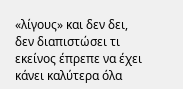«λίγους» και δεν δει, δεν διαπιστώσει τι εκείνος έπρεπε να έχει κάνει καλύτερα όλα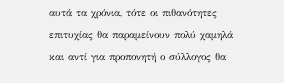αυτά τα χρόνια, τότε οι πιθανότητες επιτυχίας θα παραμείνουν πολύ χαμηλά και αντί για προπονητή ο σύλλογος θα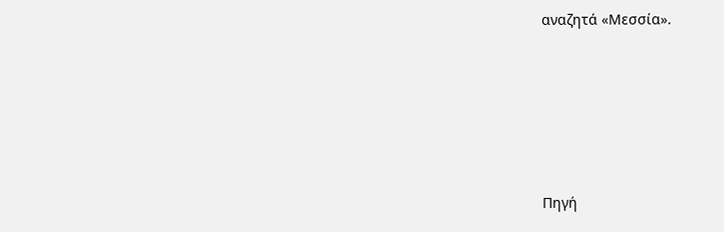αναζητά «Μεσσία».





Πηγή